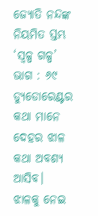ଜ୍ୟୋତି ନନ୍ଦଙ୍କ ନିୟମିତ ସ୍ତମ୍ଭ ‘ସ୍ୱଳ୍ପ ଗଳ୍ପ’ ଭାଗ : ୬୯
ଡ୍ୟୁଡୋରେଣ୍ଟର କଥା ମାନେ ଦେହର ଝାଳ କଥା ଅବଶ୍ୟ ଆସିବ।
ଝାଳକୁ ନେଇ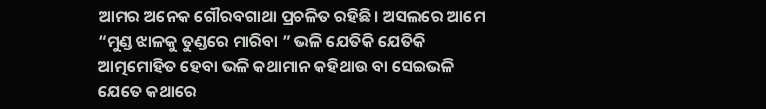ଆମର ଅନେକ ଗୌରବଗାଥା ପ୍ରଚଳିତ ରହିଛି। ଅସଲରେ ଆମେ “ମୁଣ୍ଡ ଝାଳକୁ ତୁଣ୍ଡରେ ମାରିବା ” ଭଳି ଯେତିକି ଯେତିକି ଆତ୍ମମୋହିତ ହେବା ଭଳି କଥାମାନ କହିଥାଉ ବା ସେଇଭଳି ଯେତେ କଥାରେ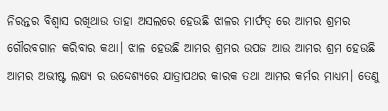ନିରନ୍ତର ବିଶ୍ୱାସ ରଖିଥାଉ ତାହା ଅସଲରେ ହେଉଛି ଝାଳର ମାର୍ଫତ୍ ରେ ଆମର ଶ୍ରମର ଗୌରବଗାନ କରିବାର କଥା। ଝାଳ ହେଉଛି ଆମର ଶ୍ରମର ଉପଜ ଆଉ ଆମର ଶ୍ରମ ହେଉଛି ଆମର ଅଭୀଷ୍ଟ ଲକ୍ଷ୍ୟ ର ଉଦ୍ଦେଶ୍ୟରେ ଯାତ୍ରାପଥର କାରକ ତଥା ଆମର କର୍ମର ମାଧ୍ୟମ। ତେଣୁ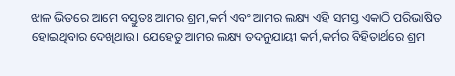ଝାଳ ଭିତରେ ଆମେ ବସ୍ତୁତଃ ଆମର ଶ୍ରମ,କର୍ମ ଏବଂ ଆମର ଲକ୍ଷ୍ୟ ଏହି ସମସ୍ତ ଏକାଠି ପରିଭାଷିତ ହୋଇଥିବାର ଦେଖିଥାଉ। ଯେହେତୁ ଆମର ଲକ୍ଷ୍ୟ ତଦନୁଯାୟୀ କର୍ମ,କର୍ମର ବିହିତାର୍ଥରେ ଶ୍ରମ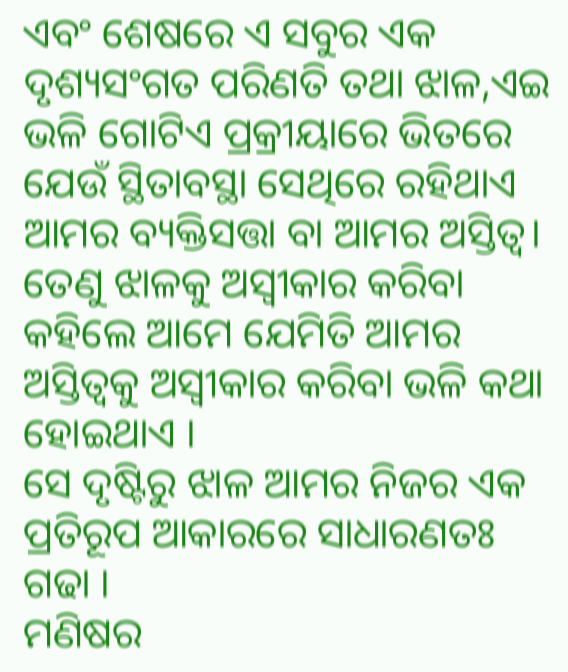ଏବଂ ଶେଷରେ ଏ ସବୁର ଏକ ଦୃଶ୍ୟସଂଗତ ପରିଣତି ତଥା ଝାଳ,ଏଇ ଭଳି ଗୋଟିଏ ପ୍ରକ୍ରୀୟାରେ ଭିତରେ ଯେଉଁ ସ୍ଥିତାବସ୍ଥା ସେଥିରେ ରହିଥାଏ ଆମର ବ୍ୟକ୍ତିସତ୍ତା ବା ଆମର ଅସ୍ତିତ୍ୱ। ତେଣୁ ଝାଳକୁ ଅସ୍ୱୀକାର କରିବା କହିଲେ ଆମେ ଯେମିତି ଆମର ଅସ୍ତିତ୍ୱକୁ ଅସ୍ୱୀକାର କରିବା ଭଳି କଥା ହୋଇଥାଏ ।
ସେ ଦୃଷ୍ଟିରୁ ଝାଳ ଆମର ନିଜର ଏକ ପ୍ରତିରୂପ ଆକାରରେ ସାଧାରଣତଃ ଗଢା ।
ମଣିଷର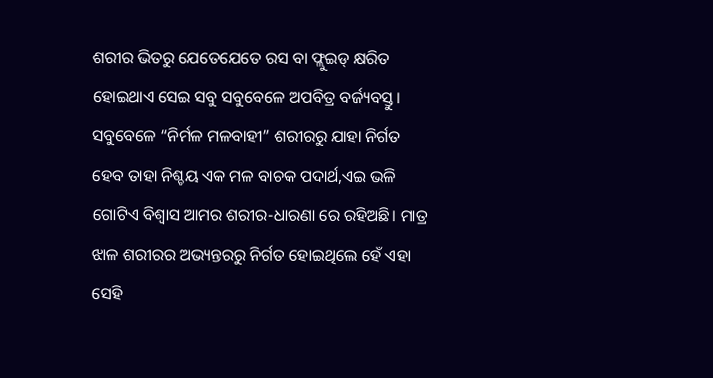ଶରୀର ଭିତରୁ ଯେତେଯେତେ ରସ ବା ଫ୍ଲୁଇଡ୍ କ୍ଷରିତ ହୋଇଥାଏ ସେଇ ସବୁ ସବୁବେଳେ ଅପବିତ୍ର ବର୍ଜ୍ୟବସ୍ତୁ। ସବୁବେଳେ “ନିର୍ମଳ ମଳବାହୀ” ଶରୀରରୁ ଯାହା ନିର୍ଗତ ହେବ ତାହା ନିଶ୍ଚୟ ଏକ ମଳ ବାଚକ ପଦାର୍ଥ,ଏଇ ଭଳି ଗୋଟିଏ ବିଶ୍ୱାସ ଆମର ଶରୀର-ଧାରଣା ରେ ରହିଅଛି। ମାତ୍ର ଝାଳ ଶରୀରର ଅଭ୍ୟନ୍ତରରୁ ନିର୍ଗତ ହୋଇଥିଲେ ହେଁ ଏହା ସେହି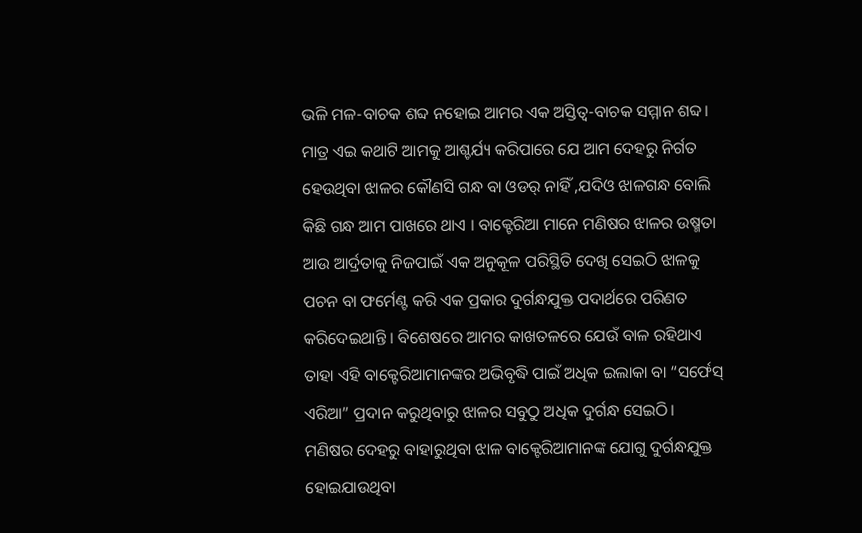ଭଳି ମଳ-ବାଚକ ଶବ୍ଦ ନହୋଇ ଆମର ଏକ ଅସ୍ତିତ୍ୱ-ବାଚକ ସମ୍ମାନ ଶବ୍ଦ।
ମାତ୍ର ଏଇ କଥାଟି ଆମକୁ ଆଶ୍ଚର୍ଯ୍ୟ କରିପାରେ ଯେ ଆମ ଦେହରୁ ନିର୍ଗତ ହେଉଥିବା ଝାଳର କୌଣସି ଗନ୍ଧ ବା ଓଡର୍ ନାହିଁ ,ଯଦିଓ ଝାଳଗନ୍ଧ ବୋଲି କିଛି ଗନ୍ଧ ଆମ ପାଖରେ ଥାଏ । ବାକ୍ଟେରିଆ ମାନେ ମଣିଷର ଝାଳର ଉଷ୍ମତା ଆଉ ଆର୍ଦ୍ରତାକୁ ନିଜପାଇଁ ଏକ ଅନୁକୂଳ ପରିସ୍ଥିତି ଦେଖି ସେଇଠି ଝାଳକୁ ପଚନ ବା ଫର୍ମେଣ୍ଟ କରି ଏକ ପ୍ରକାର ଦୁର୍ଗନ୍ଧଯୁକ୍ତ ପଦାର୍ଥରେ ପରିଣତ କରିଦେଇଥାନ୍ତି । ବିଶେଷରେ ଆମର କାଖତଳରେ ଯେଉଁ ବାଳ ରହିଥାଏ ତାହା ଏହି ବାକ୍ଟେରିଆମାନଙ୍କର ଅଭିବୃଦ୍ଧି ପାଇଁ ଅଧିକ ଇଲାକା ବା “ସର୍ଫେସ୍ ଏରିଆ” ପ୍ରଦାନ କରୁଥିବାରୁ ଝାଳର ସବୁଠୁ ଅଧିକ ଦୁର୍ଗନ୍ଧ ସେଇଠି।
ମଣିଷର ଦେହରୁ ବାହାରୁଥିବା ଝାଳ ବାକ୍ଟେରିଆମାନଙ୍କ ଯୋଗୁ ଦୁର୍ଗନ୍ଧଯୁକ୍ତ ହୋଇଯାଉଥିବା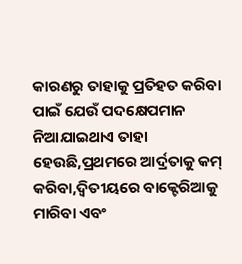କାରଣରୁ ତାହାକୁ ପ୍ରତିହତ କରିବା ପାଇଁ ଯେଉଁ ପଦକ୍ଷେପମାନ ନିଆଯାଇଥାଏ ତାହା ହେଉଛି,ପ୍ରଥମରେ ଆର୍ଦ୍ରତାକୁ କମ୍ କରିବା,ଦ୍ୱିତୀୟରେ ବାକ୍ଟେରିଆକୁ ମାରିବା ଏବଂ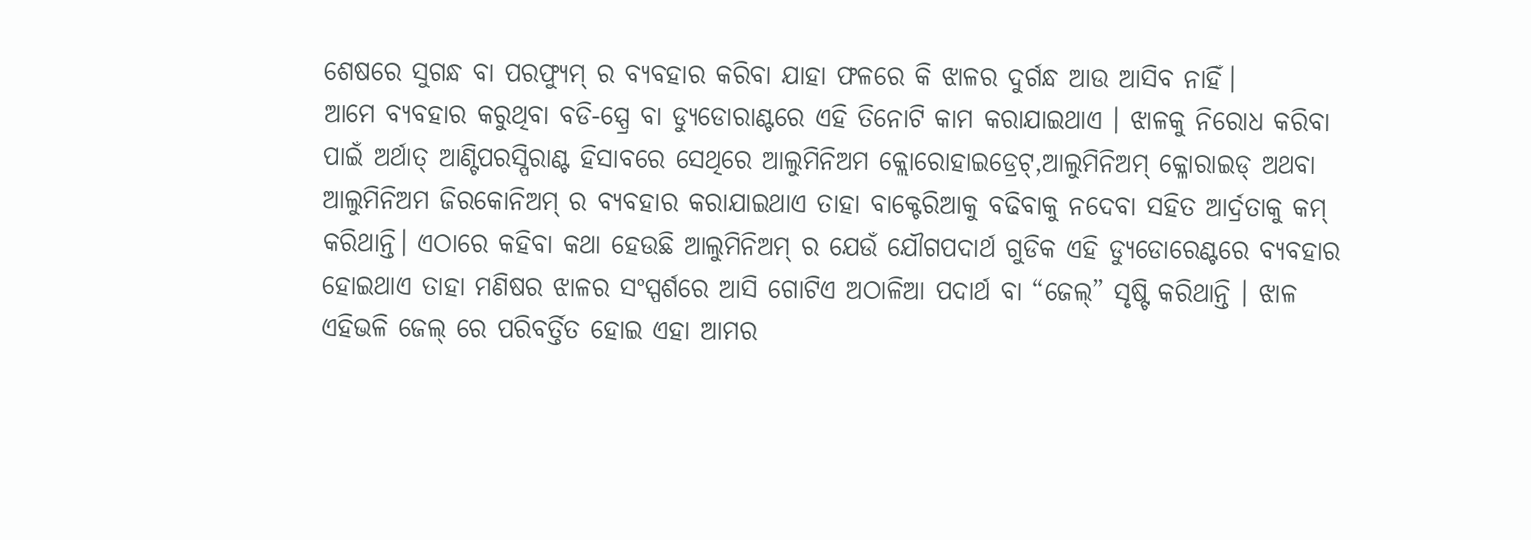ଶେଷରେ ସୁଗନ୍ଧ ବା ପରଫ୍ୟୁମ୍ ର ବ୍ୟବହାର କରିବା ଯାହା ଫଳରେ କି ଝାଳର ଦୁର୍ଗନ୍ଧ ଆଉ ଆସିବ ନାହିଁ।
ଆମେ ବ୍ୟବହାର କରୁଥିବା ବଡି-ସ୍ପ୍ରେ ବା ଡ୍ୟୁଡୋରାଣ୍ଟରେ ଏହି ତିନୋଟି କାମ କରାଯାଇଥାଏ । ଝାଳକୁ ନିରୋଧ କରିବା ପାଇଁ ଅର୍ଥାତ୍ ଆଣ୍ଟିପରସ୍ପିରାଣ୍ଟ ହିସାବରେ ସେଥିରେ ଆଲୁମିନିଅମ କ୍ଲୋରୋହାଇଡ୍ରେଟ୍,ଆଲୁମିନିଅମ୍ କ୍ଳୋରାଇଡ୍ ଅଥବା ଆଲୁମିନିଅମ ଜିରକୋନିଅମ୍ ର ବ୍ୟବହାର କରାଯାଇଥାଏ ତାହା ବାକ୍ଟେରିଆକୁ ବଢିବାକୁ ନଦେବା ସହିତ ଆର୍ଦ୍ରତାକୁ କମ୍ କରିଥାନ୍ତି। ଏଠାରେ କହିବା କଥା ହେଉଛି ଆଲୁମିନିଅମ୍ ର ଯେଉଁ ଯୌଗପଦାର୍ଥ ଗୁଡିକ ଏହି ଡ୍ୟୁଡୋରେଣ୍ଟରେ ବ୍ୟବହାର ହୋଇଥାଏ ତାହା ମଣିଷର ଝାଳର ସଂସ୍ପର୍ଶରେ ଆସି ଗୋଟିଏ ଅଠାଳିଆ ପଦାର୍ଥ ବା “ଜେଲ୍” ସୃଷ୍ଟି କରିଥାନ୍ତି । ଝାଳ ଏହିଭଳି ଜେଲ୍ ରେ ପରିବର୍ତ୍ତିତ ହୋଇ ଏହା ଆମର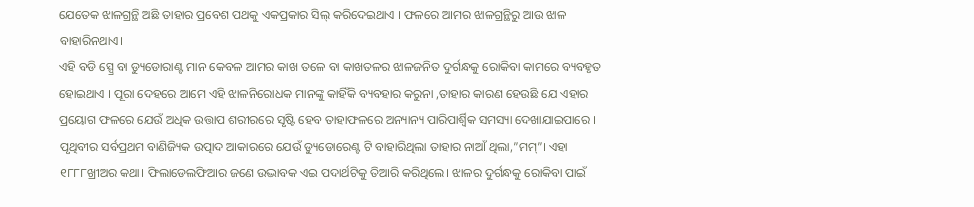ଯେତେକ ଝାଳଗ୍ରନ୍ଥି ଅଛି ତାହାର ପ୍ରବେଶ ପଥକୁ ଏକପ୍ରକାର ସିଲ୍ କରିଦେଇଥାଏ । ଫଳରେ ଆମର ଝାଳଗ୍ରନ୍ଥିରୁ ଆଉ ଝାଳ ବାହାରିନଥାଏ।
ଏହି ବଡି ସ୍ପ୍ରେ ବା ଡ୍ୟୁଡୋରାଣ୍ଟ ମାନ କେବଳ ଆମର କାଖ ତଳେ ବା କାଖତଳର ଝାଳଜନିତ ଦୁର୍ଗନ୍ଧକୁ ରୋକିବା କାମରେ ବ୍ୟବହୃତ ହୋଇଥାଏ । ପୂରା ଦେହରେ ଆମେ ଏହି ଝାଳନିରୋଧକ ମାନଙ୍କୁ କାହିଁକି ବ୍ୟବହାର କରୁନା ,ତାହାର କାରଣ ହେଉଛି ଯେ ଏହାର ପ୍ରୟୋଗ ଫଳରେ ଯେଉଁ ଅଧିକ ଉତ୍ତାପ ଶରୀରରେ ସୃଷ୍ଟି ହେବ ତାହାଫଳରେ ଅନ୍ୟାନ୍ୟ ପାରିପାର୍ଶ୍ୱିକ ସମସ୍ୟା ଦେଖାଯାଇପାରେ ।
ପୃଥିବୀର ସର୍ବପ୍ରଥମ ବାଣିଜ୍ୟିକ ଉତ୍ପାଦ ଆକାରରେ ଯେଉଁ ଡ୍ୟୁଡୋରେଣ୍ଟ ଟି ବାହାରିଥିଲା ତାହାର ନାଆଁ ଥିଲା,”ମମ୍”। ଏହା ୧୮୮୮ଖ୍ରୀଅର କଥା। ଫିଲାଡେଲଫିଆର ଜଣେ ଉଦ୍ଭାବକ ଏଇ ପଦାର୍ଥଟିକୁ ତିଆରି କରିଥିଲେ। ଝାଳର ଦୁର୍ଗନ୍ଧକୁ ରୋକିବା ପାଇଁ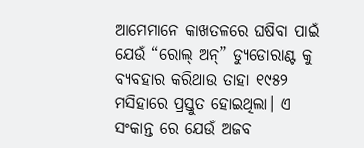ଆମେମାନେ କାଖତଳରେ ଘଷିବା ପାଇଁ ଯେଉଁ “ରୋଲ୍ ଅନ୍” ଡ୍ୟୁଡୋରାଣ୍ଟ କୁ ବ୍ୟବହାର କରିଥାଉ ତାହା ୧୯୫୨ ମସିହାରେ ପ୍ରସ୍ତୁତ ହୋଇଥିଲା। ଏ ସଂକାନ୍ତ ରେ ଯେଉଁ ଅଜବ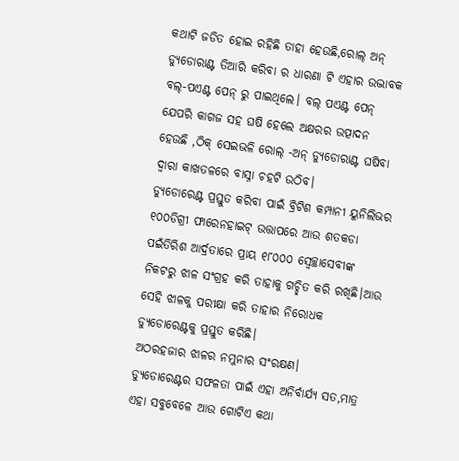କଥାଟି ଜଡିତ ହୋଇ ରହିଛି ତାହା ହେଉଛି,ରୋଲ୍ ଅନ୍ ଡ୍ୟୁଡୋରାଣ୍ଟ ତିଆରି କରିବା ର ଧାରଣା ଟି ଏହାର ଉଦ୍ଭାବକ ବଲ୍-ପଏଣ୍ଟ ପେନ୍ ରୁ ପାଇଥିଲେ। ବଲ୍ ପଏଣ୍ଟ ପେନ୍ ଯେପରି କାଗଜ ସହ ଘଷି ହେଲେ ଅକ୍ଷରର ଉତ୍ପାଦନ ହେଉଛି ,ଠିକ୍ ସେଇଭଳି ରୋଲ୍ -ଅନ୍ ଡ୍ୟୁଡୋରାଣ୍ଟ ଘଷିବା ଦ୍ୱାରା କାଖତଳରେ ବାସ୍ନା ଚହଟି ଉଠିବ।
ଡ୍ୟୁଡୋରେଣ୍ଟ ପ୍ରସ୍ତୁତ କରିବା ପାଇଁ ବ୍ରିଟିଶ କମ୍ପାନୀ ୟୁନିଲିଭର ୧୦୦ଡିଗ୍ରୀ ଫାରେନହାଇଟ୍ ଉତ୍ତାପରେ ଆଉ ଶତକଡା ପଇଁତିରିଶ ଆର୍ଦ୍ରତାରେ ପ୍ରାୟ ୧୮୦୦୦ ସ୍ୱେଚ୍ଛାସେବୀଙ୍କ ନିକଟରୁ ଝାଳ ସଂଗ୍ରହ କରି ତାହାକୁ ଗଚ୍ଛିତ କରି ରଖିଛି।ଆଉ ସେହି ଝାଳକୁ ପରୀକ୍ଷା କରି ତାହାର ନିରୋଧକ ଡ୍ୟୁଡୋରେଣ୍ଟକୁ ପ୍ରସ୍ତୁତ କରିଛି।
ଅଠରହଜାର ଝାଳର ନମୁନାର ସଂରକ୍ଷଣ।
ଡ୍ୟୁଡୋରେଣ୍ଟର ସଫଳତା ପାଇଁ ଏହା ଅନିର୍ବାର୍ଯ୍ୟ ସତ,ମାତ୍ର ଏହା ସବୁବେଳେ ଆଉ ଗୋଟିଏ କଥା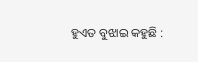ହୁଏତ ବୁଝାଇ କହୁଛି :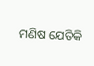ମଣିଷ ଯେତିକି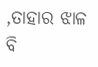,ତାହାର ଝାଳ ବି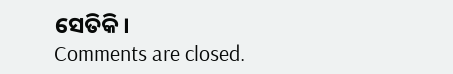ସେତିକି।
Comments are closed.